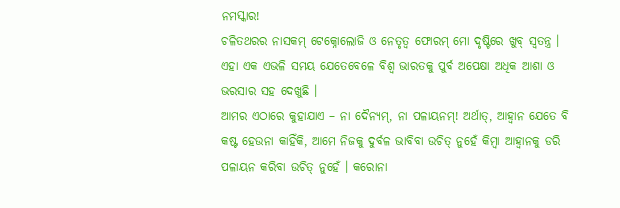ନମସ୍କାର!
ଚଳିତଥରର ନାସକମ୍ ଟେକ୍ନୋଲୋଜି ଓ ନେତୃତ୍ୱ ଫୋରମ୍ ମୋ ଦୃଷ୍ଟିରେ ଖୁବ୍ ସ୍ୱତନ୍ତ୍ର । ଏହା ଏକ ଏଭଳି ସମୟ ଯେତେବେଳେ ବିଶ୍ୱ ଭାରତକୁ ପୁର୍ବ ଅପେକ୍ଷା ଅଧିକ ଆଶା ଓ ଭରସାର ସହ ଦେଖୁଛି ।
ଆମର ଏଠାରେ କୁହାଯାଏ – ନା ଦୈନ୍ୟମ୍, ନା ପଳାୟନମ୍! ଅର୍ଥାତ୍, ଆହ୍ୱାନ ଯେତେ ବି କଷ୍ଟ ହେଉନା କାହିଁକି, ଆମେ ନିଜକୁ ଦୁର୍ବଳ ଭାବିବା ଉଚିତ୍ ନୁହେଁ କିମ୍ବା ଆହ୍ୱାନକୁ ଡରି ପଳାୟନ କରିବା ଉଚିତ୍ ନୁହେଁ । କରୋନା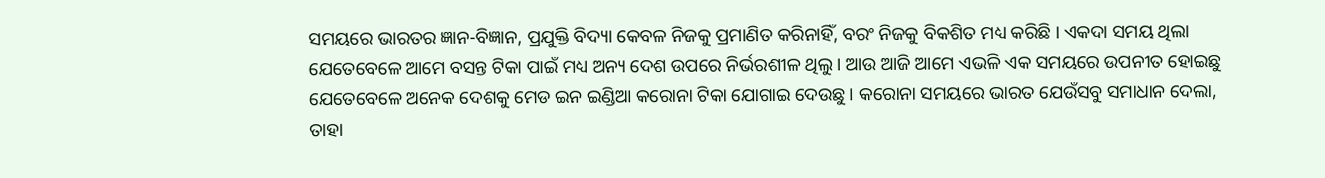ସମୟରେ ଭାରତର ଜ୍ଞାନ-ବିଜ୍ଞାନ, ପ୍ରଯୁକ୍ତି ବିଦ୍ୟା କେବଳ ନିଜକୁ ପ୍ରମାଣିତ କରିନାହିଁ, ବରଂ ନିଜକୁ ବିକଶିତ ମଧ୍ୟ କରିଛି । ଏକଦା ସମୟ ଥିଲା ଯେତେବେଳେ ଆମେ ବସନ୍ତ ଟିକା ପାଇଁ ମଧ୍ୟ ଅନ୍ୟ ଦେଶ ଉପରେ ନିର୍ଭରଶୀଳ ଥିଲୁ । ଆଉ ଆଜି ଆମେ ଏଭଳି ଏକ ସମୟରେ ଉପନୀତ ହୋଇଛୁ ଯେତେବେଳେ ଅନେକ ଦେଶକୁ ମେଡ ଇନ ଇଣ୍ଡିଆ କରୋନା ଟିକା ଯୋଗାଇ ଦେଉଛୁ । କରୋନା ସମୟରେ ଭାରତ ଯେଉଁସବୁ ସମାଧାନ ଦେଲା, ତାହା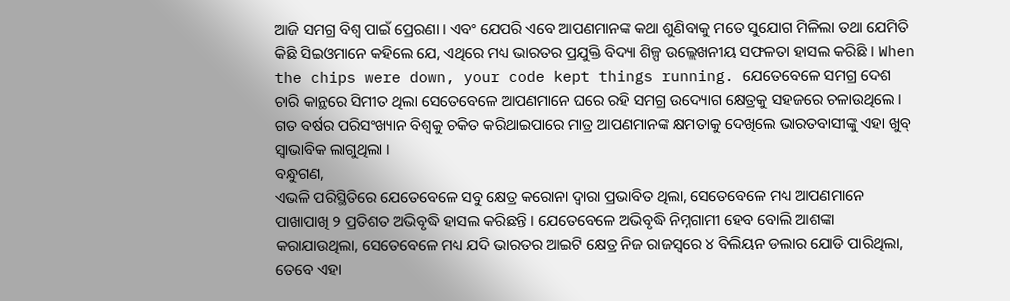ଆଜି ସମଗ୍ର ବିଶ୍ୱ ପାଇଁ ପ୍ରେରଣା । ଏବଂ ଯେପରି ଏବେ ଆପଣମାନଙ୍କ କଥା ଶୁଣିବାକୁ ମତେ ସୁଯୋଗ ମିଳିଲା ତଥା ଯେମିତି କିଛି ସିଇଓମାନେ କହିଲେ ଯେ, ଏଥିରେ ମଧ୍ୟ ଭାରତର ପ୍ରଯୁକ୍ତି ବିଦ୍ୟା ଶିଳ୍ପ ଉଲ୍ଲେଖନୀୟ ସଫଳତା ହାସଲ କରିଛି । When the chips were down, your code kept things running. ଯେତେବେଳେ ସମଗ୍ର ଦେଶ ଚାରି କାନ୍ଥରେ ସିମୀତ ଥିଲା ସେତେବେଳେ ଆପଣମାନେ ଘରେ ରହି ସମଗ୍ର ଉଦ୍ୟୋଗ କ୍ଷେତ୍ରକୁ ସହଜରେ ଚଳାଉଥିଲେ । ଗତ ବର୍ଷର ପରିସଂଖ୍ୟାନ ବିଶ୍ୱକୁ ଚକିତ କରିଥାଇପାରେ ମାତ୍ର ଆପଣମାନଙ୍କ କ୍ଷମତାକୁ ଦେଖିଲେ ଭାରତବାସୀଙ୍କୁ ଏହା ଖୁବ୍ ସ୍ୱାଭାବିକ ଲାଗୁଥିଲା ।
ବନ୍ଧୁଗଣ,
ଏଭଳି ପରିସ୍ଥିତିରେ ଯେତେବେଳେ ସବୁ କ୍ଷେତ୍ର କରୋନା ଦ୍ୱାରା ପ୍ରଭାବିତ ଥିଲା, ସେତେବେଳେ ମଧ୍ୟ ଆପଣମାନେ ପାଖାପାଖି ୨ ପ୍ରତିଶତ ଅଭିବୃଦ୍ଧି ହାସଲ କରିଛନ୍ତି । ଯେତେବେଳେ ଅଭିବୃଦ୍ଧି ନିମ୍ନଗାମୀ ହେବ ବୋଲି ଆଶଙ୍କା କରାଯାଉଥିଲା, ସେତେବେଳେ ମଧ୍ୟ ଯଦି ଭାରତର ଆଇଟି କ୍ଷେତ୍ର ନିଜ ରାଜସ୍ୱରେ ୪ ବିଲିୟନ ଡଲାର ଯୋଡି ପାରିଥିଲା, ତେବେ ଏହା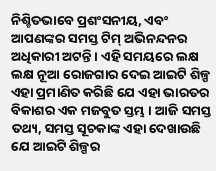ନିଶ୍ଚିତଭାବେ ପ୍ରଶଂସନୀୟ, ଏବଂ ଆପଣଙ୍କର ସମସ୍ତ ଟିମ୍ ଅଭିନନ୍ଦନର ଅଧିକାରୀ ଅଟନ୍ତି । ଏହି ସମୟରେ ଲକ୍ଷ ଲକ୍ଷ ନୂଆ ରୋଜଗାର ଦେଇ ଆଇଟି ଶିଳ୍ପ ଏହା ପ୍ରମାଣିତ କରିଛି ଯେ ଏହା ଭାରତର ବିକାଶର ଏକ ମଜବୁତ ସ୍ତମ୍ଭ । ଆଜି ସମସ୍ତ ତଥ୍ୟ, ସମସ୍ତ ସୂଚକାଙ୍କ ଏହା ଦେଖାଉଛି ଯେ ଆଇଟି ଶିଳ୍ପର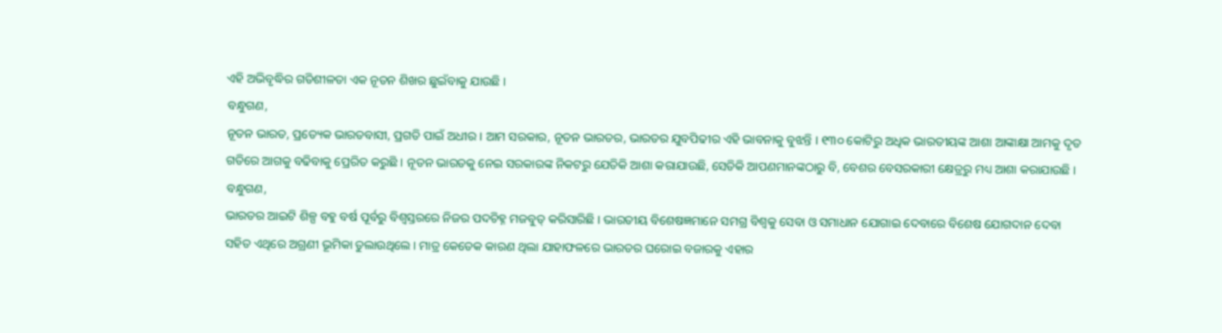ଏହି ଅଭିବୃଦ୍ଧିର ଗତିଶୀଳତା ଏକ ନୂତନ ଶିଖର ଛୁଇଁବାକୁ ଯାଉଛି ।
ବନ୍ଧୁଗଣ,
ନୂତନ ଭାରତ, ପ୍ରତ୍ୟେକ ଭାରତବାସୀ, ପ୍ରଗତି ପାଇଁ ଅଧୀର । ଆମ ସରକାର, ନୂତନ ଭାରତର, ଭାରତର ଯୁବପିଢୀର ଏହି ଭାବନାକୁ ବୁଝନ୍ତି । ୧୩୦ କୋଟିରୁ ଅଧିକ ଭାରତୀୟଙ୍କ ଆଶା ଆଙ୍କାକ୍ଷା ଆମକୁ ଦୃତ ଗତିରେ ଆଗକୁ ବଢିବାକୁ ପ୍ରେରିତ କରୁଛି । ନୂତନ ଭାରତକୁ ନେଇ ସରକାରଙ୍କ ନିକଟରୁ ଯେତିକି ଆଶା କରାଯାଉଛି, ସେତିକି ଆପଣମାନଙ୍କଠାରୁ ବି, ବେଶର ବେସରକାରୀ କ୍ଷେତ୍ରରୁ ମଧ୍ୟ ଆଶା କରାଯାଉଛି ।
ବନ୍ଧୁଗଣ,
ଭାରତର ଆଇଟି ଶିଳ୍ପ ବହୁ ବର୍ଷ ପୂର୍ବରୁ ବିଶ୍ୱସ୍ତରରେ ନିଜର ପଦଚିହ୍ନ ମଜବୁତ୍ କରିସାରିଛି । ଭାରତୀୟ ବିଶେଷଜ୍ଞମାନେ ସମଗ୍ର ବିଶ୍ୱକୁ ସେବା ଓ ସମାଧାନ ଯୋଗାଇ ଦେବାରେ ବିଶେଷ ଯୋଗଦାନ ଦେବା ସହିତ ଏଥିରେ ଅଗ୍ରଣୀ ଭୂମିକା ତୁଲାଉଥିଲେ । ମାତ୍ର କେତେକ କାରଣ ଥିଲା ଯାହାଫଳରେ ଭାରତର ଘରୋଇ ବଜାରକୁ ଏହାର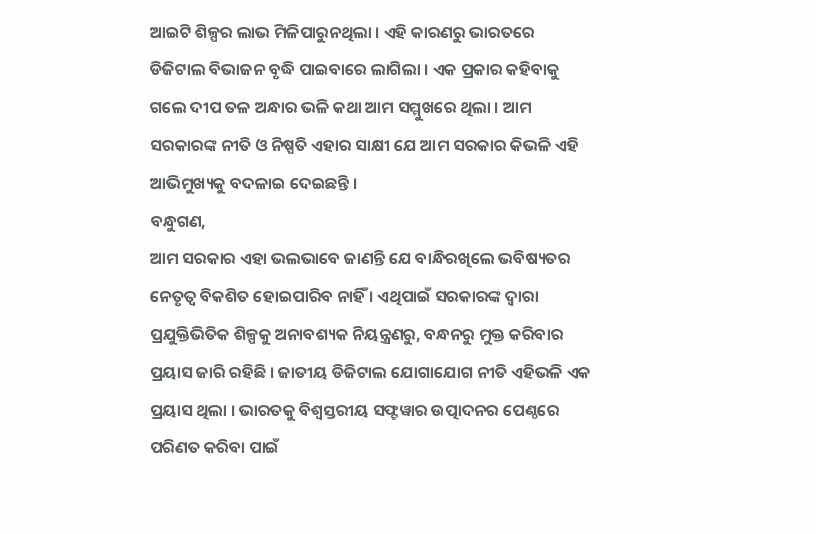ଆଇଟି ଶିଳ୍ପର ଲାଭ ମିଳିପାରୁନଥିଲା । ଏହି କାରଣରୁ ଭାରତରେ ଡିଜିଟାଲ ବିଭାଜନ ବୃଦ୍ଧି ପାଇବାରେ ଲାଗିଲା । ଏକ ପ୍ରକାର କହିବାକୁ ଗଲେ ଦୀପ ତଳ ଅନ୍ଧାର ଭଳି କଥା ଆମ ସମ୍ମୁଖରେ ଥିଲା । ଆମ ସରକାରଙ୍କ ନୀତି ଓ ନିଷ୍ପତି ଏହାର ସାକ୍ଷୀ ଯେ ଆମ ସରକାର କିଭଳି ଏହି ଆଭିମୁଖ୍ୟକୁ ବଦଳାଇ ଦେଇଛନ୍ତି ।
ବନ୍ଧୁଗଣ,
ଆମ ସରକାର ଏହା ଭଲଭାବେ ଜାଣନ୍ତି ଯେ ବାନ୍ଧିରଖିଲେ ଭବିଷ୍ୟତର ନେତୃତ୍ୱ ବିକଶିତ ହୋଇପାରିବ ନାହିଁ । ଏଥିପାଇଁ ସରକାରଙ୍କ ଦ୍ୱାରା ପ୍ରଯୁକ୍ତିଭିତିକ ଶିଳ୍ପକୁ ଅନାବଶ୍ୟକ ନିୟନ୍ତ୍ରଣରୁ, ବନ୍ଧନରୁ ମୁକ୍ତ କରିବାର ପ୍ରୟାସ ଜାରି ରହିଛି । ଜାତୀୟ ଡିଜିଟାଲ ଯୋଗାଯୋଗ ନୀତି ଏହିଭଳି ଏକ ପ୍ରୟାସ ଥିଲା । ଭାରତକୁ ବିଶ୍ୱସ୍ତରୀୟ ସଫ୍ଟୱାର ଉତ୍ପାଦନର ପେଣ୍ଠରେ ପରିଣତ କରିବା ପାଇଁ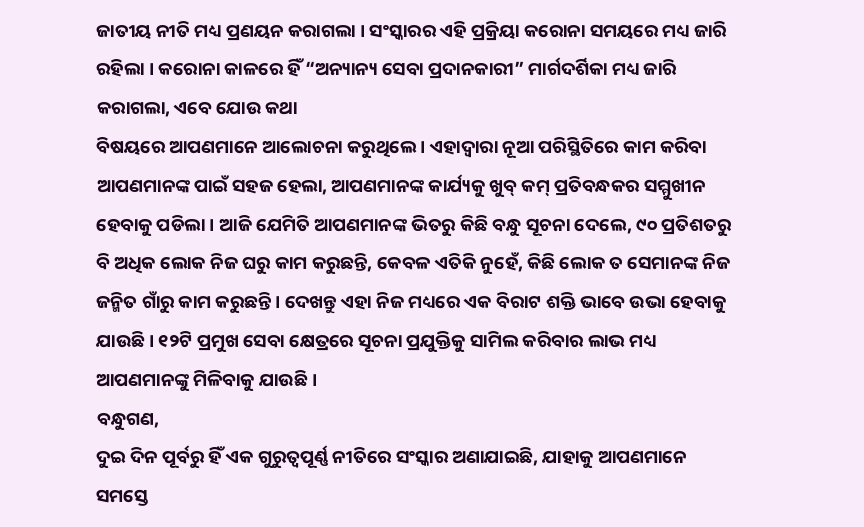ଜାତୀୟ ନୀତି ମଧ୍ୟ ପ୍ରଣୟନ କରାଗଲା । ସଂସ୍କାରର ଏହି ପ୍ରକ୍ରିୟା କରୋନା ସମୟରେ ମଧ୍ୟ ଜାରି ରହିଲା । କରୋନା କାଳରେ ହିଁ “ଅନ୍ୟାନ୍ୟ ସେବା ପ୍ରଦାନକାରୀ” ମାର୍ଗଦର୍ଶିକା ମଧ୍ୟ ଜାରି କରାଗଲା, ଏବେ ଯୋଉ କଥା
ବିଷୟରେ ଆପଣମାନେ ଆଲୋଚନା କରୁଥିଲେ । ଏହାଦ୍ୱାରା ନୂଆ ପରିସ୍ଥିତିରେ କାମ କରିବା ଆପଣମାନଙ୍କ ପାଇଁ ସହଜ ହେଲା, ଆପଣମାନଙ୍କ କାର୍ଯ୍ୟକୁ ଖୁବ୍ କମ୍ ପ୍ରତିବନ୍ଧକର ସମ୍ମୁଖୀନ ହେବାକୁ ପଡିଲା । ଆଜି ଯେମିତି ଆପଣମାନଙ୍କ ଭିତରୁ କିଛି ବନ୍ଧୁ ସୂଚନା ଦେଲେ, ୯୦ ପ୍ରତିଶତରୁ ବି ଅଧିକ ଲୋକ ନିଜ ଘରୁ କାମ କରୁଛନ୍ତି, କେବଳ ଏତିକି ନୁହେଁ, କିଛି ଲୋକ ତ ସେମାନଙ୍କ ନିଜ ଜନ୍ମିତ ଗାଁରୁ କାମ କରୁଛନ୍ତି । ଦେଖନ୍ତୁ ଏହା ନିଜ ମଧ୍ୟରେ ଏକ ବିରାଟ ଶକ୍ତି ଭାବେ ଉଭା ହେବାକୁ ଯାଉଛି । ୧୨ଟି ପ୍ରମୁଖ ସେବା କ୍ଷେତ୍ରରେ ସୂଚନା ପ୍ରଯୁକ୍ତିକୁ ସାମିଲ କରିବାର ଲାଭ ମଧ୍ୟ ଆପଣମାନଙ୍କୁ ମିଳିବାକୁ ଯାଉଛି ।
ବନ୍ଧୁଗଣ,
ଦୁଇ ଦିନ ପୂର୍ବରୁ ହିଁ ଏକ ଗୁରୁତ୍ୱପୂର୍ଣ୍ଣ ନୀତିରେ ସଂସ୍କାର ଅଣାଯାଇଛି, ଯାହାକୁ ଆପଣମାନେ ସମସ୍ତେ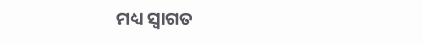ମଧ୍ୟ ସ୍ୱାଗତ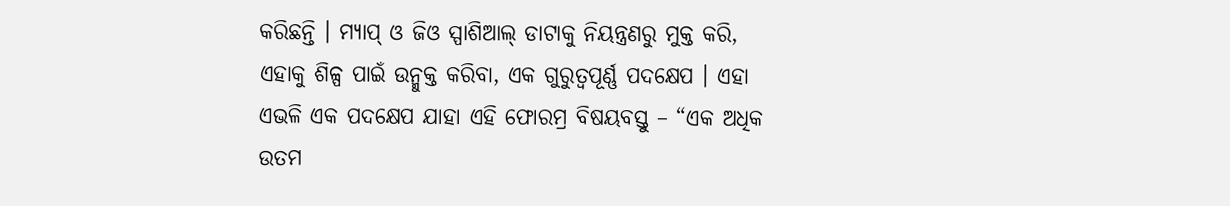କରିଛନ୍ତି । ମ୍ୟାପ୍ ଓ ଜିଓ ସ୍ପାଶିଆଲ୍ ଡାଟାକୁ ନିୟନ୍ତ୍ରଣରୁ ମୁକ୍ତ କରି, ଏହାକୁ ଶିଳ୍ପ ପାଇଁ ଉନ୍ମୁକ୍ତ କରିବା, ଏକ ଗୁରୁତ୍ୱପୂର୍ଣ୍ଣ ପଦକ୍ଷେପ । ଏହା ଏଭଳି ଏକ ପଦକ୍ଷେପ ଯାହା ଏହି ଫୋରମ୍ର ବିଷୟବସ୍ତୁ – “ଏକ ଅଧିକ ଉତମ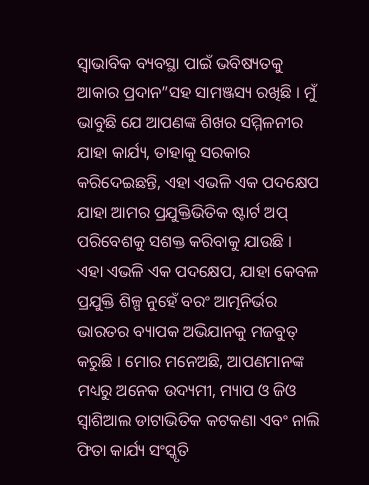ସ୍ୱାଭାବିକ ବ୍ୟବସ୍ଥା ପାଇଁ ଭବିଷ୍ୟତକୁ ଆକାର ପ୍ରଦାନ”ସହ ସାମଞ୍ଜସ୍ୟ ରଖିଛି । ମୁଁ ଭାବୁଛି ଯେ ଆପଣଙ୍କ ଶିଖର ସମ୍ମିଳନୀର ଯାହା କାର୍ଯ୍ୟ, ତାହାକୁ ସରକାର କରିଦେଇଛନ୍ତି, ଏହା ଏଭଳି ଏକ ପଦକ୍ଷେପ ଯାହା ଆମର ପ୍ରଯୁକ୍ତିଭିତିକ ଷ୍ଟାର୍ଟ ଅପ୍ ପରିବେଶକୁ ସଶକ୍ତ କରିବାକୁ ଯାଉଛି । ଏହା ଏଭଳି ଏକ ପଦକ୍ଷେପ, ଯାହା କେବଳ ପ୍ରଯୁକ୍ତି ଶିଳ୍ପ ନୁହେଁ ବରଂ ଆତ୍ମନିର୍ଭର ଭାରତର ବ୍ୟାପକ ଅଭିଯାନକୁ ମଜବୁତ୍ କରୁଛି । ମୋର ମନେଅଛି, ଆପଣମାନଙ୍କ ମଧ୍ୟରୁ ଅନେକ ଉଦ୍ୟମୀ, ମ୍ୟାପ ଓ ଜିଓ ସ୍ୱାଶିଆଲ ଡାଟାଭିତିକ କଟକଣା ଏବଂ ନାଲି ଫିତା କାର୍ଯ୍ୟ ସଂସ୍କୃତି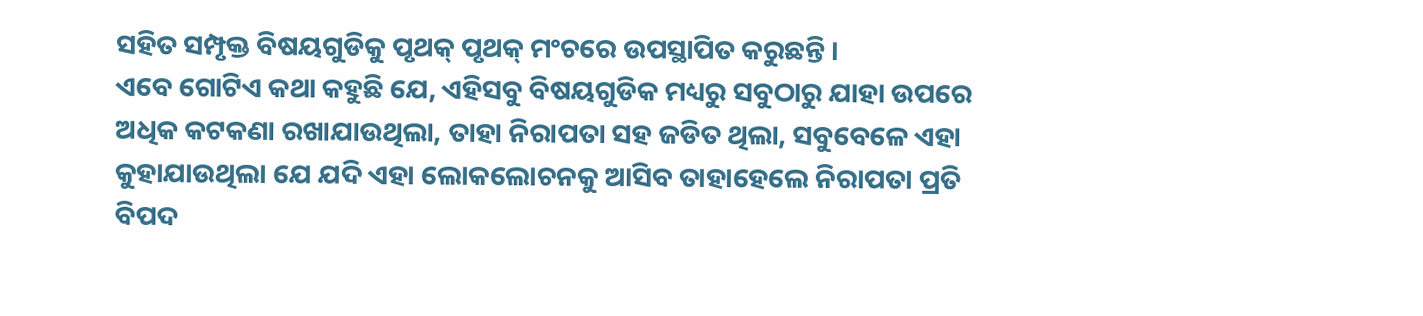ସହିତ ସମ୍ପୃକ୍ତ ବିଷୟଗୁଡିକୁ ପୃଥକ୍ ପୃଥକ୍ ମଂଚରେ ଉପସ୍ଥାପିତ କରୁଛନ୍ତି ।
ଏବେ ଗୋଟିଏ କଥା କହୁଛି ଯେ, ଏହିସବୁ ବିଷୟଗୁଡିକ ମଧ୍ୟରୁ ସବୁଠାରୁ ଯାହା ଉପରେ ଅଧିକ କଟକଣା ରଖାଯାଉଥିଲା, ତାହା ନିରାପତା ସହ ଜଡିତ ଥିଲା, ସବୁବେଳେ ଏହା କୁହାଯାଉଥିଲା ଯେ ଯଦି ଏହା ଲୋକଲୋଚନକୁ ଆସିବ ତାହାହେଲେ ନିରାପତା ପ୍ରତି ବିପଦ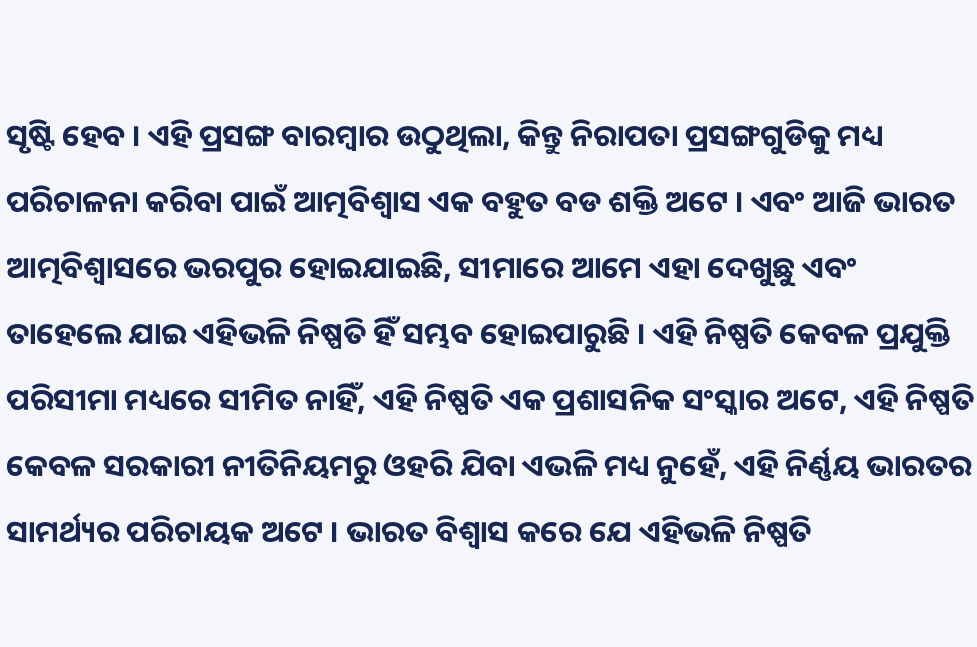ସୃଷ୍ଟି ହେବ । ଏହି ପ୍ରସଙ୍ଗ ବାରମ୍ବାର ଉଠୁଥିଲା, କିନ୍ତୁ ନିରାପତା ପ୍ରସଙ୍ଗଗୁଡିକୁ ମଧ୍ୟ ପରିଚାଳନା କରିବା ପାଇଁ ଆତ୍ମବିଶ୍ୱାସ ଏକ ବହୁତ ବଡ ଶକ୍ତି ଅଟେ । ଏବଂ ଆଜି ଭାରତ ଆତ୍ମବିଶ୍ୱାସରେ ଭରପୁର ହୋଇଯାଇଛି, ସୀମାରେ ଆମେ ଏହା ଦେଖୁଛୁ ଏବଂ ତାହେଲେ ଯାଇ ଏହିଭଳି ନିଷ୍ପତି ହିଁ ସମ୍ଭବ ହୋଇପାରୁଛି । ଏହି ନିଷ୍ପତି କେବଳ ପ୍ରଯୁକ୍ତି ପରିସୀମା ମଧ୍ୟରେ ସୀମିତ ନାହିଁ, ଏହି ନିଷ୍ପତି ଏକ ପ୍ରଶାସନିକ ସଂସ୍କାର ଅଟେ, ଏହି ନିଷ୍ପତି କେବଳ ସରକାରୀ ନୀତିନିୟମରୁ ଓହରି ଯିବା ଏଭଳି ମଧ୍ୟ ନୁହେଁ, ଏହି ନିର୍ଣ୍ଣୟ ଭାରତର ସାମର୍ଥ୍ୟର ପରିଚାୟକ ଅଟେ । ଭାରତ ବିଶ୍ୱାସ କରେ ଯେ ଏହିଭଳି ନିଷ୍ପତି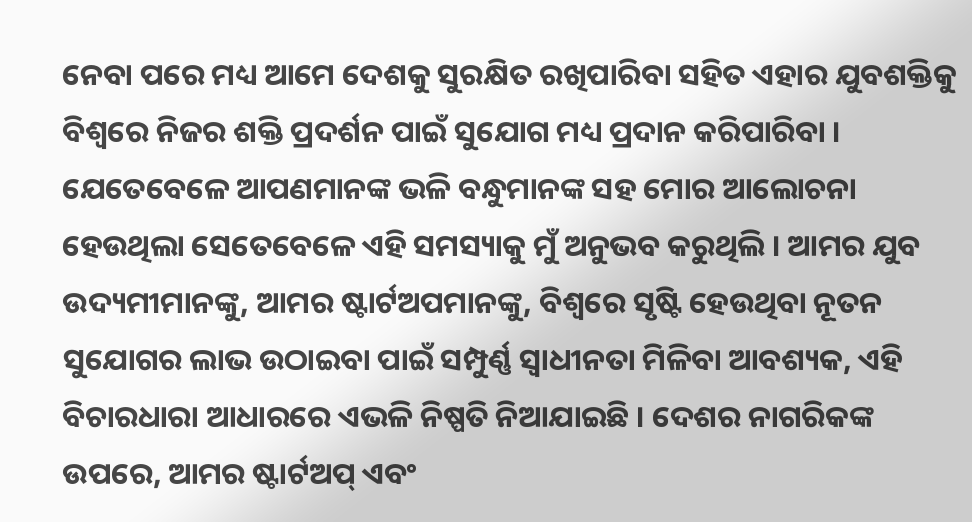ନେବା ପରେ ମଧ୍ୟ ଆମେ ଦେଶକୁ ସୁରକ୍ଷିତ ରଖିପାରିବା ସହିତ ଏହାର ଯୁବଶକ୍ତିକୁ ବିଶ୍ୱରେ ନିଜର ଶକ୍ତି ପ୍ରଦର୍ଶନ ପାଇଁ ସୁଯୋଗ ମଧ୍ୟ ପ୍ରଦାନ କରିପାରିବା । ଯେତେବେଳେ ଆପଣମାନଙ୍କ ଭଳି ବନ୍ଧୁମାନଙ୍କ ସହ ମୋର ଆଲୋଚନା ହେଉଥିଲା ସେତେବେଳେ ଏହି ସମସ୍ୟାକୁ ମୁଁ ଅନୁଭବ କରୁଥିଲି । ଆମର ଯୁବ ଉଦ୍ୟମୀମାନଙ୍କୁ, ଆମର ଷ୍ଟାର୍ଟଅପମାନଙ୍କୁ, ବିଶ୍ୱରେ ସୃଷ୍ଟି ହେଉଥିବା ନୂତନ ସୁଯୋଗର ଲାଭ ଉଠାଇବା ପାଇଁ ସମ୍ପୁର୍ଣ୍ଣ ସ୍ୱାଧୀନତା ମିଳିବା ଆବଶ୍ୟକ, ଏହି ବିଚାରଧାରା ଆଧାରରେ ଏଭଳି ନିଷ୍ପତି ନିଆଯାଇଛି । ଦେଶର ନାଗରିକଙ୍କ ଉପରେ, ଆମର ଷ୍ଟାର୍ଟଅପ୍ ଏବଂ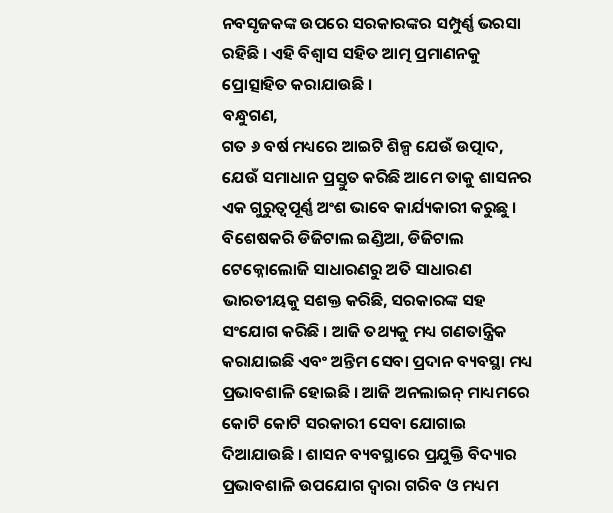ନବସୃଜକଙ୍କ ଉପରେ ସରକାରଙ୍କର ସମ୍ପୁର୍ଣ୍ଣ ଭରସା ରହିଛି । ଏହି ବିଶ୍ୱାସ ସହିତ ଆତ୍ମ ପ୍ରମାଣନକୁ ପ୍ରୋତ୍ସାହିତ କରାଯାଉଛି ।
ବନ୍ଧୁଗଣ,
ଗତ ୬ ବର୍ଷ ମଧ୍ୟରେ ଆଇଟି ଶିଳ୍ପ ଯେଉଁ ଉତ୍ପାଦ, ଯେଉଁ ସମାଧାନ ପ୍ରସ୍ତୁତ କରିଛି ଆମେ ତାକୁ ଶାସନର ଏକ ଗୁରୁତ୍ୱପୂର୍ଣ୍ଣ ଅଂଶ ଭାବେ କାର୍ଯ୍ୟକାରୀ କରୁଛୁ । ବିଶେଷକରି ଡିଜିଟାଲ ଇଣ୍ଡିଆ, ଡିଜିଟାଲ ଟେକ୍ନୋଲୋଜି ସାଧାରଣରୁ ଅତି ସାଧାରଣ ଭାରତୀୟକୁ ସଶକ୍ତ କରିଛି, ସରକାରଙ୍କ ସହ ସଂଯୋଗ କରିଛି । ଆଜି ତଥ୍ୟକୁ ମଧ୍ୟ ଗଣତାନ୍ତ୍ରିକ କରାଯାଇଛି ଏବଂ ଅନ୍ତିମ ସେବା ପ୍ରଦାନ ବ୍ୟବସ୍ଥା ମଧ୍ୟ ପ୍ରଭାବଶାଳି ହୋଇଛି । ଆଜି ଅନଲାଇନ୍ ମାଧ୍ୟମରେ କୋଟି କୋଟି ସରକାରୀ ସେବା ଯୋଗାଇ ଦିଆଯାଉଛି । ଶାସନ ବ୍ୟବସ୍ଥାରେ ପ୍ରଯୁକ୍ତି ବିଦ୍ୟାର ପ୍ରଭାବଶାଳି ଉପଯୋଗ ଦ୍ୱାରା ଗରିବ ଓ ମଧ୍ୟମ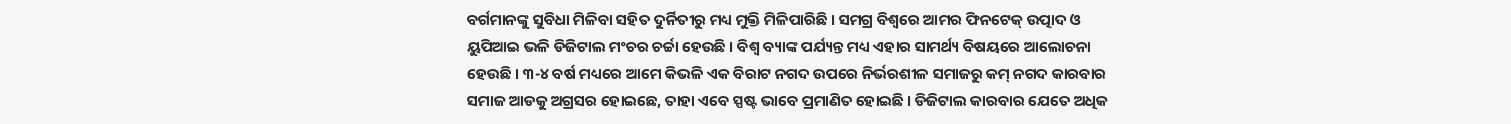ବର୍ଗମାନଙ୍କୁ ସୁବିଧା ମିଳିବା ସହିତ ଦୁର୍ନିତୀରୁ ମଧ୍ୟ ମୁକ୍ତି ମିଳିପାରିଛି । ସମଗ୍ର ବିଶ୍ୱରେ ଆମର ଫିନଟେକ୍ ଉତ୍ପାଦ ଓ ୟୁପିଆଇ ଭଳି ଡିଜିଟାଲ ମଂଚର ଚର୍ଚ୍ଚା ହେଉଛି । ବିଶ୍ୱ ବ୍ୟାଙ୍କ ପର୍ଯ୍ୟନ୍ତ ମଧ୍ୟ ଏହାର ସାମର୍ଥ୍ୟ ବିଷୟରେ ଆଲୋଚନା ହେଉଛି । ୩-୪ ବର୍ଷ ମଧ୍ୟରେ ଆମେ କିଭଳି ଏକ ବିରାଟ ନଗଦ ଉପରେ ନିର୍ଭରଶୀଳ ସମାଜରୁ କମ୍ ନଗଦ କାରବାର ସମାଜ ଆଡକୁ ଅଗ୍ରସର ହୋଇଛେ, ତାହା ଏବେ ସ୍ପଷ୍ଟ ଭାବେ ପ୍ରମାଣିତ ହୋଇଛି । ଡିଜିଟାଲ କାରବାର ଯେତେ ଅଧିକ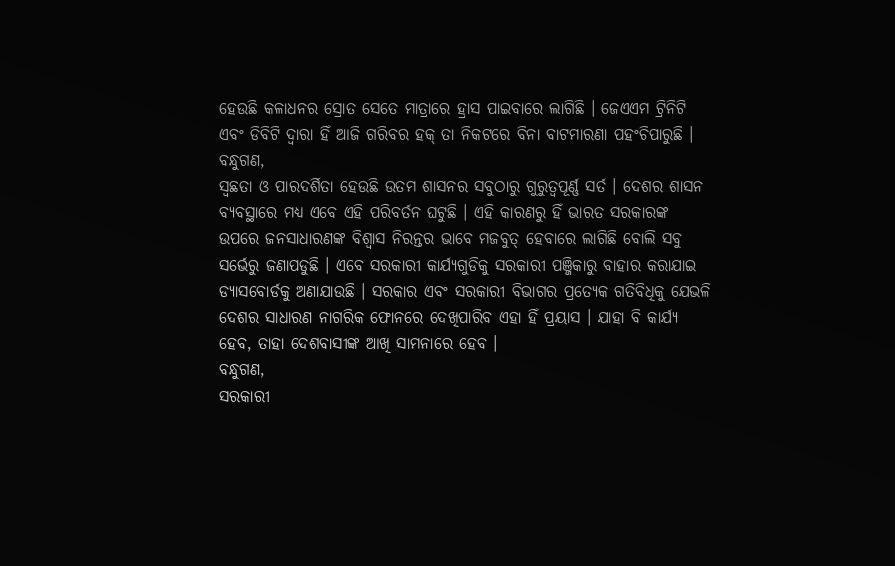ହେଉଛି କଳାଧନର ସ୍ରୋତ ସେତେ ମାତ୍ରାରେ ହ୍ରାସ ପାଇବାରେ ଲାଗିଛି । ଜେଏଏମ ଟ୍ରିନିଟି ଏବଂ ଡିବିଟି ଦ୍ୱାରା ହିଁ ଆଜି ଗରିବର ହକ୍ ତା ନିକଟରେ ବିନା ବାଟମାରଣା ପହଂଚିପାରୁଛି ।
ବନ୍ଧୁଗଣ,
ସ୍ୱଛତା ଓ ପାରଦର୍ଶିତା ହେଉଛି ଉତମ ଶାସନର ସବୁଠାରୁ ଗୁରୁତ୍ୱପୂର୍ଣ୍ଣ ସର୍ତ । ଦେଶର ଶାସନ ବ୍ୟବସ୍ଥାରେ ମଧ୍ୟ ଏବେ ଏହି ପରିବର୍ତନ ଘଟୁଛି । ଏହି କାରଣରୁ ହିଁ ଭାରତ ସରକାରଙ୍କ ଉପରେ ଜନସାଧାରଣଙ୍କ ବିଶ୍ୱାସ ନିରନ୍ତର ଭାବେ ମଜବୁତ୍ ହେବାରେ ଲାଗିଛି ବୋଲି ସବୁ ସର୍ଭେରୁ ଜଣାପଡୁଛି । ଏବେ ସରକାରୀ କାର୍ଯ୍ୟଗୁଡିକୁ ସରକାରୀ ପଞ୍ଜିକାରୁ ବାହାର କରାଯାଇ ଡ୍ୟାସବୋର୍ଡକୁ ଅଣାଯାଉଛି । ସରକାର ଏବଂ ସରକାରୀ ବିଭାଗର ପ୍ରତ୍ୟେକ ଗତିବିଧିକୁ ଯେଭଳି ଦେଶର ସାଧାରଣ ନାଗରିକ ଫୋନରେ ଦେଖିପାରିବ ଏହା ହିଁ ପ୍ରୟାସ । ଯାହା ବି କାର୍ଯ୍ୟ ହେବ, ତାହା ଦେଶବାସୀଙ୍କ ଆଖି ସାମନାରେ ହେବ ।
ବନ୍ଧୁଗଣ,
ସରକାରୀ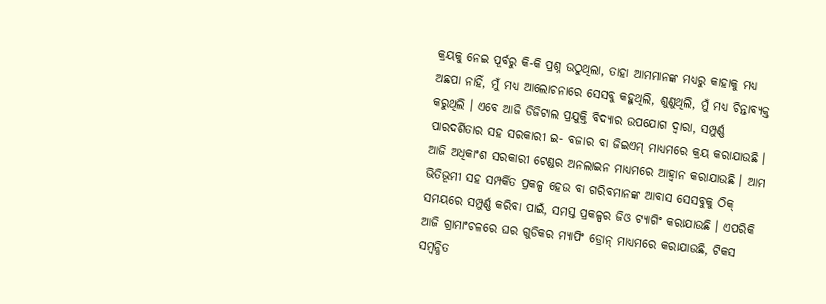କ୍ରୟକୁ ନେଇ ପୂର୍ବରୁ କି-କି ପ୍ରଶ୍ନ ଉଠୁଥିଲା, ତାହା ଆମମାନଙ୍କ ମଧ୍ୟରୁ କାହାକୁ ମଧ୍ୟ ଅଛପା ନାହିଁ, ମୁଁ ମଧ୍ୟ ଆଲୋଚନାରେ ସେସବୁ କହୁଥିଲି, ଶୁଣୁଥିଲି, ମୁଁ ମଧ୍ୟ ଚିନ୍ତାବ୍ୟକ୍ତ କରୁଥିଲି । ଏବେ ଆଜି ଡିଜିଟାଲ ପ୍ରଯୁକ୍ତି ବିଦ୍ୟାର ଉପଯୋଗ ଦ୍ୱାରା, ସମ୍ପୁର୍ଣ୍ଣ ପାରଦର୍ଶିତାର ସହ ସରକାରୀ ଇ- ବଜାର ବା ଜିଇଏମ୍ ମାଧ୍ୟମରେ କ୍ରୟ କରାଯାଉଛି । ଆଜି ଅଧିକାଂଶ ସରକାରୀ ଟେଣ୍ଡର ଅନଲାଇନ ମାଧ୍ୟମରେ ଆହ୍ୱାନ କରାଯାଉଛି । ଆମ ଭିତିଭୂମୀ ସହ ସମ୍ପର୍କିତ ପ୍ରକଳ୍ପ ହେଉ ବା ଗରିବମାନଙ୍କ ଆବାସ ସେସବୁକୁ ଠିକ୍ ସମୟରେ ସମ୍ପୁର୍ଣ୍ଣ କରିବା ପାଇଁ, ସମସ୍ତ ପ୍ରକଳ୍ପର ଜିଓ ଟ୍ୟାଗିଂ କରାଯାଉଛି । ଏପରିକି ଆଜି ଗ୍ରାମାଂଚଳରେ ଘର ଗୁଡିକର ମ୍ୟାପିଂ ଡ୍ରୋନ୍ ମାଧ୍ୟମରେ କରାଯାଉଛି, ଟିକସ ସମ୍ବନ୍ଧିତ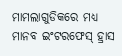ମାମଲାଗୁଡିକରେ ମଧ୍ୟ ମାନବ ଇଂଟରଫେସ୍ ହ୍ରାସ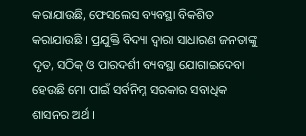କରାଯାଉଛି, ଫେସଲେସ ବ୍ୟବସ୍ଥା ବିକଶିତ କରାଯାଉଛି । ପ୍ରଯୁକ୍ତି ବିଦ୍ୟା ଦ୍ୱାରା ସାଧାରଣ ଜନତାଙ୍କୁ ଦୃତ, ସଠିକ୍ ଓ ପାରଦର୍ଶୀ ବ୍ୟବସ୍ଥା ଯୋଗାଇଦେବା ହେଉଛି ମୋ ପାଇଁ ସର୍ବନିମ୍ନ ସରକାର ସବାଧିକ ଶାସନର ଅର୍ଥ ।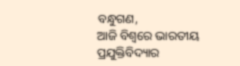ବନ୍ଧୁଗଣ,
ଆଜି ବିଶ୍ୱରେ ଭାରତୀୟ ପ୍ରଯୁକ୍ତିବିଦ୍ୟାର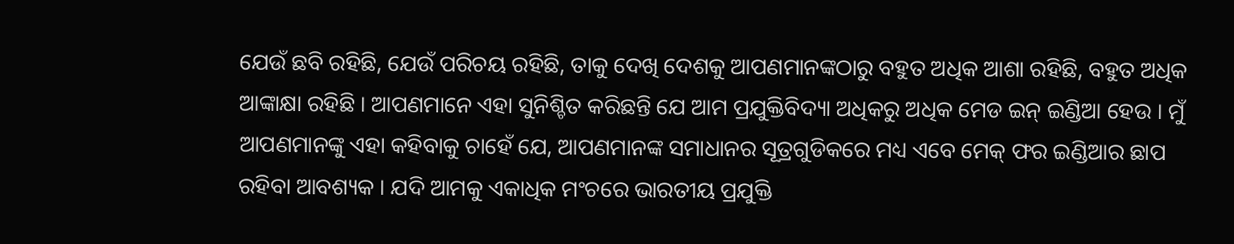ଯେଉଁ ଛବି ରହିଛି, ଯେଉଁ ପରିଚୟ ରହିଛି, ତାକୁ ଦେଖି ଦେଶକୁ ଆପଣମାନଙ୍କଠାରୁ ବହୁତ ଅଧିକ ଆଶା ରହିଛି, ବହୁତ ଅଧିକ ଆଙ୍କାକ୍ଷା ରହିଛି । ଆପଣମାନେ ଏହା ସୁନିଶ୍ଚିତ କରିଛନ୍ତି ଯେ ଆମ ପ୍ରଯୁକ୍ତିବିଦ୍ୟା ଅଧିକରୁ ଅଧିକ ମେଡ ଇନ୍ ଇଣ୍ଡିଆ ହେଉ । ମୁଁ ଆପଣମାନଙ୍କୁ ଏହା କହିବାକୁ ଚାହେଁ ଯେ, ଆପଣମାନଙ୍କ ସମାଧାନର ସୂତ୍ରଗୁଡିକରେ ମଧ୍ୟ ଏବେ ମେକ୍ ଫର ଇଣ୍ଡିଆର ଛାପ ରହିବା ଆବଶ୍ୟକ । ଯଦି ଆମକୁ ଏକାଧିକ ମଂଚରେ ଭାରତୀୟ ପ୍ରଯୁକ୍ତି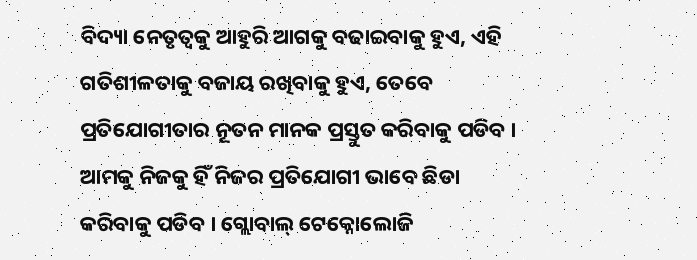ବିଦ୍ୟା ନେତୃତ୍ୱକୁ ଆହୁରି ଆଗକୁ ବଢାଇବାକୁ ହୁଏ, ଏହି ଗତିଶୀଳତାକୁ ବଜାୟ ରଖିବାକୁ ହୁଏ, ତେବେ ପ୍ରତିଯୋଗୀତାର ନୂତନ ମାନକ ପ୍ରସ୍ତୁତ କରିବାକୁ ପଡିବ । ଆମକୁ ନିଜକୁ ହିଁ ନିଜର ପ୍ରତିଯୋଗୀ ଭାବେ ଛିଡା କରିବାକୁ ପଡିବ । ଗ୍ଲୋବାଲ୍ ଟେକ୍ନୋଲୋଜି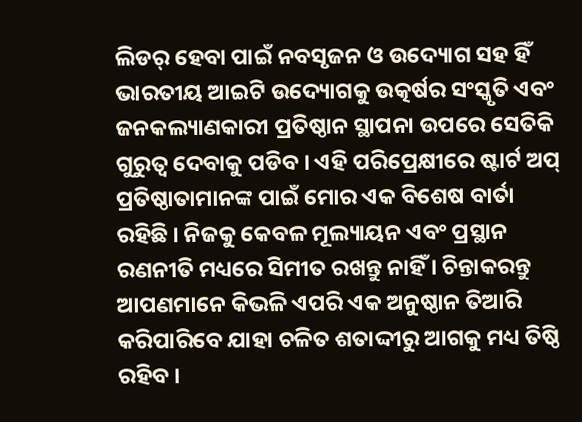ଲିଡର୍ ହେବା ପାଇଁ ନବସୃଜନ ଓ ଉଦ୍ୟୋଗ ସହ ହିଁ ଭାରତୀୟ ଆଇଟି ଉଦ୍ୟୋଗକୁ ଉତ୍କର୍ଷର ସଂସ୍କୃତି ଏବଂ ଜନକଲ୍ୟାଣକାରୀ ପ୍ରତିଷ୍ଠାନ ସ୍ଥାପନା ଉପରେ ସେତିକି ଗୁରୁତ୍ୱ ଦେବାକୁ ପଡିବ । ଏହି ପରିପ୍ରେକ୍ଷୀରେ ଷ୍ଟାର୍ଟ ଅପ୍ ପ୍ରତିଷ୍ଠାତାମାନଙ୍କ ପାଇଁ ମୋର ଏକ ବିଶେଷ ବାର୍ତା ରହିଛି । ନିଜକୁ କେବଳ ମୂଲ୍ୟାୟନ ଏବଂ ପ୍ରସ୍ଥାନ ରଣନୀତି ମଧ୍ୟରେ ସିମୀତ ରଖନ୍ତୁ ନାହିଁ । ଚିନ୍ତାକରନ୍ତୁ ଆପଣମାନେ କିଭଳି ଏପରି ଏକ ଅନୁଷ୍ଠାନ ତିଆରି କରିପାରିବେ ଯାହା ଚଳିତ ଶତାଦ୍ଦୀରୁ ଆଗକୁ ମଧ୍ୟ ତିଷ୍ଠି ରହିବ ।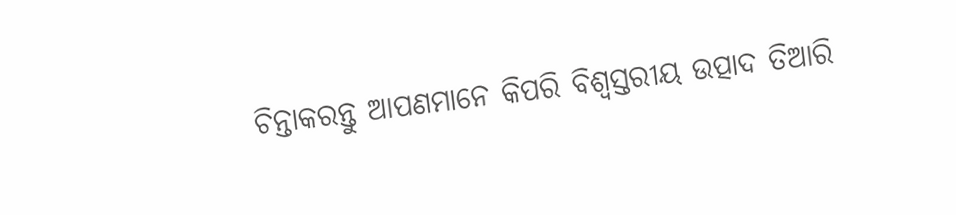ଚିନ୍ତାକରନ୍ତୁ ଆପଣମାନେ କିପରି ବିଶ୍ୱସ୍ତରୀୟ ଉତ୍ପାଦ ତିଆରି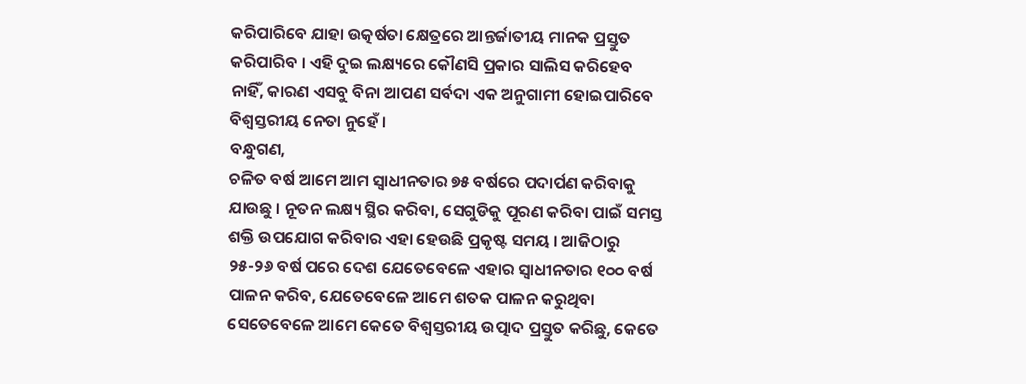କରିପାରିବେ ଯାହା ଉତ୍କର୍ଷତା କ୍ଷେତ୍ରରେ ଆନ୍ତର୍ଜାତୀୟ ମାନକ ପ୍ରସ୍ତୁତ କରିପାରିବ । ଏହି ଦୁଇ ଲକ୍ଷ୍ୟରେ କୌଣସି ପ୍ରକାର ସାଲିସ କରିହେବ ନାହିଁ, କାରଣ ଏସବୁ ବିନା ଆପଣ ସର୍ବଦା ଏକ ଅନୁଗାମୀ ହୋଇପାରିବେ ବିଶ୍ୱସ୍ତରୀୟ ନେତା ନୁହେଁ ।
ବନ୍ଧୁଗଣ,
ଚଳିତ ବର୍ଷ ଆମେ ଆମ ସ୍ୱାଧୀନତାର ୭୫ ବର୍ଷରେ ପଦାର୍ପଣ କରିବାକୁ ଯାଉଛୁ । ନୂତନ ଲକ୍ଷ୍ୟ ସ୍ଥିର କରିବା, ସେଗୁଡିକୁ ପୂରଣ କରିବା ପାଇଁ ସମସ୍ତ ଶକ୍ତି ଉପଯୋଗ କରିବାର ଏହା ହେଉଛି ପ୍ରକୃଷ୍ଟ ସମୟ । ଆଜିଠାରୁ ୨୫-୨୬ ବର୍ଷ ପରେ ଦେଶ ଯେତେବେଳେ ଏହାର ସ୍ୱାଧୀନତାର ୧୦୦ ବର୍ଷ ପାଳନ କରିବ, ଯେତେବେଳେ ଆମେ ଶତକ ପାଳନ କରୁଥିବା ସେତେବେଳେ ଆମେ କେତେ ବିଶ୍ୱସ୍ତରୀୟ ଉତ୍ପାଦ ପ୍ରସ୍ତୁତ କରିଛୁ, କେତେ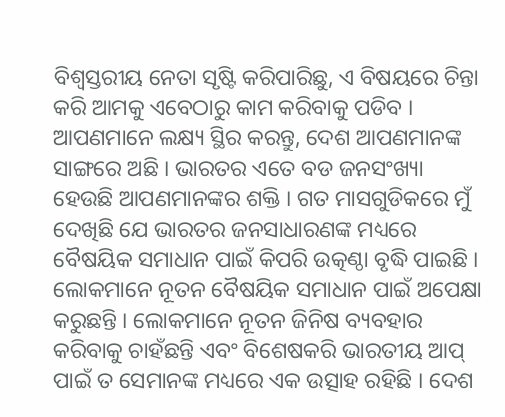ବିଶ୍ୱସ୍ତରୀୟ ନେତା ସୃଷ୍ଟି କରିପାରିଛୁ, ଏ ବିଷୟରେ ଚିନ୍ତା କରି ଆମକୁ ଏବେଠାରୁ କାମ କରିବାକୁ ପଡିବ । ଆପଣମାନେ ଲକ୍ଷ୍ୟ ସ୍ଥିର କରନ୍ତୁ, ଦେଶ ଆପଣମାନଙ୍କ ସାଙ୍ଗରେ ଅଛି । ଭାରତର ଏତେ ବଡ ଜନସଂଖ୍ୟା ହେଉଛି ଆପଣମାନଙ୍କର ଶକ୍ତି । ଗତ ମାସଗୁଡିକରେ ମୁଁ ଦେଖିଛି ଯେ ଭାରତର ଜନସାଧାରଣଙ୍କ ମଧ୍ୟରେ ବୈଷୟିକ ସମାଧାନ ପାଇଁ କିପରି ଉତ୍କଣ୍ଠା ବୃଦ୍ଧି ପାଇଛି । ଲୋକମାନେ ନୂତନ ବୈଷୟିକ ସମାଧାନ ପାଇଁ ଅପେକ୍ଷା କରୁଛନ୍ତି । ଲୋକମାନେ ନୂତନ ଜିନିଷ ବ୍ୟବହାର କରିବାକୁ ଚାହଁଛନ୍ତି ଏବଂ ବିଶେଷକରି ଭାରତୀୟ ଆପ୍ ପାଇଁ ତ ସେମାନଙ୍କ ମଧ୍ୟରେ ଏକ ଉତ୍ସାହ ରହିଛି । ଦେଶ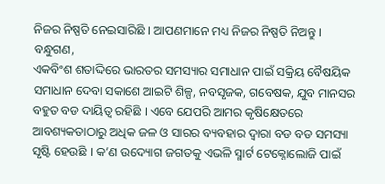ନିଜର ନିଷ୍ପତି ନେଇସାରିଛି । ଆପଣମାନେ ମଧ୍ୟ ନିଜର ନିଷ୍ପତି ନିଅନ୍ତୁ ।
ବନ୍ଧୁଗଣ,
ଏକବିଂଶ ଶତାଦ୍ଦିରେ ଭାରତର ସମସ୍ୟାର ସମାଧାନ ପାଇଁ ସକ୍ରିୟ ବୈଷୟିକ ସମାଧାନ ଦେବା ସକାଶେ ଆଇଟି ଶିଳ୍ପ, ନବସୃଜକ, ଗବେଷକ, ଯୁବ ମାନସର ବହୁତ ବଡ ଦାୟିତ୍ୱ ରହିଛି । ଏବେ ଯେପରି ଆମର କୃଷିକ୍ଷେତରେ ଆବଶ୍ୟକତାଠାରୁ ଅଧିକ ଜଳ ଓ ସାରର ବ୍ୟବହାର ଦ୍ୱାରା ବଡ ବଡ ସମସ୍ୟା ସୃଷ୍ଟି ହେଉଛି । କ’ଣ ଉଦ୍ୟୋଗ ଜଗତକୁ ଏଭଳି ସ୍ମାର୍ଟ ଟେକ୍ନୋଲୋଜି ପାଇଁ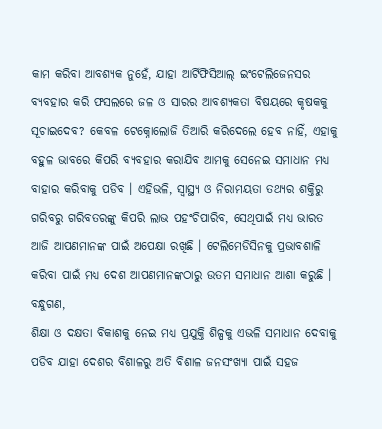କାମ କରିବା ଆବଶ୍ୟକ ନୁହେଁ, ଯାହା ଆର୍ଟିଫିସିଆଲ୍ ଇଂଟେଲିଜେନସର ବ୍ୟବହାର କରି ଫସଲରେ ଜଳ ଓ ସାରର ଆବଶ୍ୟକତା ବିଷୟରେ କୃଷକକୁ ସୂଚାଇଦେବ? କେବଳ ଟେକ୍ନୋଲୋଜି ତିଆରି କରିଦେଲେ ହେବ ନାହିଁ, ଏହାକୁ ବହୁଳ ଭାବରେ କିପରି ବ୍ୟବହାର କରାଯିବ ଆମକୁ ସେନେଇ ସମାଧାନ ମଧ୍ୟ ବାହାର କରିବାକୁ ପଡିବ । ଏହିଭଳି, ସ୍ୱାସ୍ଥ୍ୟ ଓ ନିରାମୟତା ତଥ୍ୟର ଶକ୍ତିରୁ ଗରିବରୁ ଗରିବତରଙ୍କୁ କିପରି ଲାଭ ପହଂଚିପାରିବ, ସେଥିପାଇଁ ମଧ୍ୟ ଭାରତ ଆଜି ଆପଣମାନଙ୍କ ପାଇଁ ଅପେକ୍ଷା ରଖିଛି । ଟେଲିମେଡିସିନକୁ ପ୍ରଭାବଶାଳି କରିବା ପାଇଁ ମଧ୍ୟ ଦେଶ ଆପଣମାନଙ୍କଠାରୁ ଉତମ ସମାଧାନ ଆଶା କରୁଛି ।
ବନ୍ଧୁଗଣ,
ଶିକ୍ଷା ଓ ଦକ୍ଷତା ବିକାଶକୁ ନେଇ ମଧ୍ୟ ପ୍ରଯୁକ୍ତି ଶିଳ୍ପକୁ ଏଭଳି ସମାଧାନ ଦେବାକୁ ପଡିବ ଯାହା ଦେଶର ବିଶାଳରୁ ଅତି ବିଶାଳ ଜନସଂଖ୍ୟା ପାଇଁ ସହଜ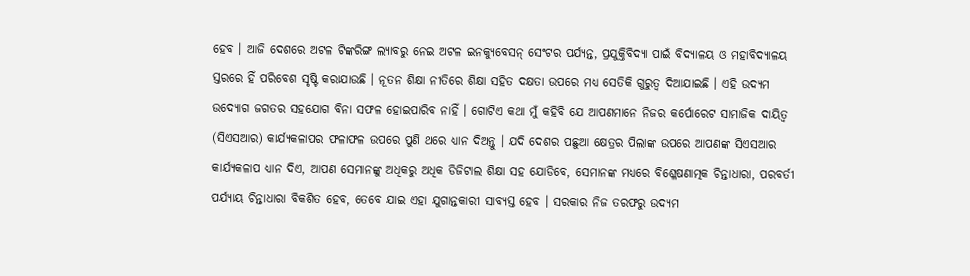ହେବ । ଆଜି ଦେଶରେ ଅଟଳ ଟିଙ୍କରିଙ୍ଗ ଲ୍ୟାବରୁ ନେଇ ଅଟଳ ଇନକ୍ୟୁବେସନ୍ ସେଂଟର ପର୍ଯ୍ୟନ୍ତ, ପ୍ରଯୁକ୍ତିବିଦ୍ୟା ପାଇଁ ବିଦ୍ୟାଳୟ ଓ ମହାବିଦ୍ୟାଳୟ ସ୍ତରରେ ହିଁ ପରିବେଶ ସୃଷ୍ଟି କରାଯାଉଛି । ନୂତନ ଶିକ୍ଷା ନୀତିରେ ଶିକ୍ଷା ସହିତ ଦକ୍ଷତା ଉପରେ ମଧ୍ୟ ସେତିକି ଗୁରୁତ୍ୱ ଦିଆଯାଇଛି । ଏହି ଉଦ୍ୟମ ଉଦ୍ୟୋଗ ଜଗତର ସହଯୋଗ ବିନା ସଫଳ ହୋଇପାରିବ ନାହିଁ । ଗୋଟିଏ କଥା ମୁଁ କହିବି ଯେ ଆପଣମାନେ ନିଜର କର୍ପୋରେଟ ସାମାଜିକ ଦାୟିତ୍ୱ (ସିଏସଆର) କାର୍ଯ୍ୟକଳାପର ଫଳାଫଳ ଉପରେ ପୁଣି ଥରେ ଧ୍ୟାନ ଦିଅନ୍ତୁ । ଯଦି ଦେଶର ପଛୁଆ କ୍ଷେତ୍ରର ପିଲାଙ୍କ ଉପରେ ଆପଣଙ୍କ ସିଏସଆର କାର୍ଯ୍ୟକଳାପ ଧ୍ୟାନ ଦିଏ, ଆପଣ ସେମାନଙ୍କୁ ଅଧିକରୁ ଅଧିକ ଡିଜିଟାଲ ଶିକ୍ଷା ସହ ଯୋଡିବେ, ସେମାନଙ୍କ ମଧ୍ୟରେ ବିଶ୍ଳେଷଣାତ୍ମକ ଚିନ୍ତାଧାରା, ପରବର୍ତୀ ପର୍ଯ୍ୟାୟ ଚିନ୍ତାଧାରା ବିକଶିତ ହେବ, ତେବେ ଯାଇ ଏହା ଯୁଗାନ୍ତକାରୀ ସାବ୍ୟସ୍ତ ହେବ । ସରକାର ନିଜ ତରଫରୁ ଉଦ୍ୟମ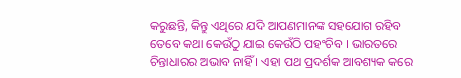କରୁଛନ୍ତି, କିନ୍ତୁ ଏଥିରେ ଯଦି ଆପଣମାନଙ୍କ ସହଯୋଗ ରହିବ ତେବେ କଥା କେଉଁଠୁ ଯାଇ କେଉଁଠି ପହଂଚିବ । ଭାରତରେ ଚିନ୍ତାଧାରର ଅଭାବ ନାହିଁ । ଏହା ପଥ ପ୍ରଦର୍ଶକ ଆବଶ୍ୟକ କରେ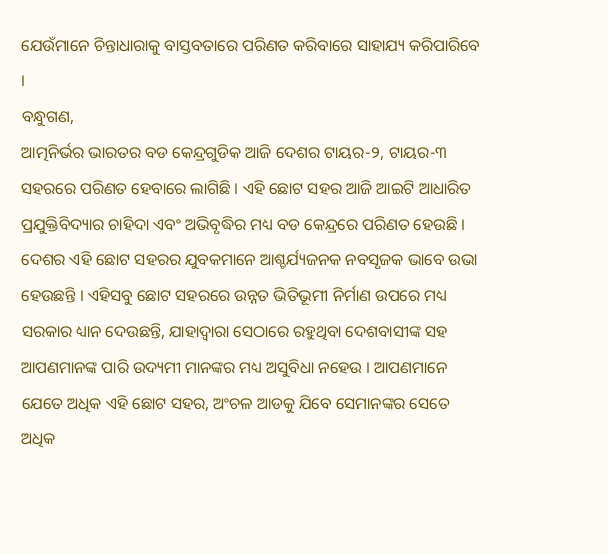ଯେଉଁମାନେ ଚିନ୍ତାଧାରାକୁ ବାସ୍ତବତାରେ ପରିଣତ କରିବାରେ ସାହାଯ୍ୟ କରିପାରିବେ ।
ବନ୍ଧୁଗଣ,
ଆତ୍ମନିର୍ଭର ଭାରତର ବଡ କେନ୍ଦ୍ରଗୁଡିକ ଆଜି ଦେଶର ଟାୟର-୨, ଟାୟର-୩ ସହରରେ ପରିଣତ ହେବାରେ ଲାଗିଛି । ଏହି ଛୋଟ ସହର ଆଜି ଆଇଟି ଆଧାରିତ ପ୍ରଯୁକ୍ତିବିଦ୍ୟାର ଚାହିଦା ଏବଂ ଅଭିବୃଦ୍ଧିର ମଧ୍ୟ ବଡ କେନ୍ଦ୍ରରେ ପରିଣତ ହେଉଛି । ଦେଶର ଏହି ଛୋଟ ସହରର ଯୁବକମାନେ ଆଶ୍ଚର୍ଯ୍ୟଜନକ ନବସୃଜକ ଭାବେ ଉଭା ହେଉଛନ୍ତି । ଏହିସବୁ ଛୋଟ ସହରରେ ଉନ୍ନତ ଭିତିଭୂମୀ ନିର୍ମାଣ ଉପରେ ମଧ୍ୟ ସରକାର ଧ୍ୟାନ ଦେଉଛନ୍ତି, ଯାହାଦ୍ୱାରା ସେଠାରେ ରହୁଥିବା ଦେଶବାସୀଙ୍କ ସହ ଆପଣମାନଙ୍କ ପାରି ଉଦ୍ୟମୀ ମାନଙ୍କର ମଧ୍ୟ ଅସୁବିଧା ନହେଉ । ଆପଣମାନେ ଯେତେ ଅଧିକ ଏହି ଛୋଟ ସହର, ଅଂଚଳ ଆଡକୁ ଯିବେ ସେମାନଙ୍କର ସେତେ ଅଧିକ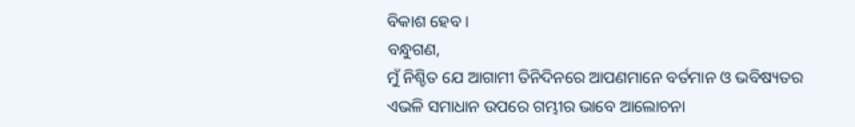ବିକାଶ ହେବ ।
ବନ୍ଧୁଗଣ,
ମୁଁ ନିଶ୍ଚିତ ଯେ ଆଗାମୀ ତିନିଦିନରେ ଆପଣମାନେ ବର୍ତମାନ ଓ ଭବିଷ୍ୟତର ଏଭଳି ସମାଧାନ ଉପରେ ଗମ୍ଭୀର ଭାବେ ଆଲୋଚନା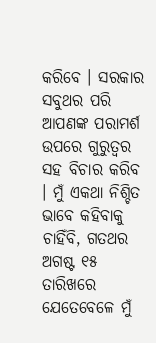କରିବେ । ସରକାର ସବୁଥର ପରି ଆପଣଙ୍କ ପରାମର୍ଶ ଉପରେ ଗୁରୁତ୍ୱର ସହ ବିଚାର କରିବ । ମୁଁ ଏକଥା ନିଶ୍ଚିତ ଭାବେ କହିବାକୁ ଚାହିଁବି, ଗତଥର ଅଗଷ୍ଟ ୧୫ ତାରିଖରେ ଯେତେବେଳେ ମୁଁ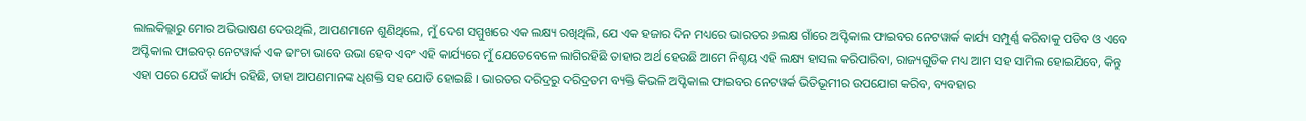ଲାଲକିଲ୍ଲାରୁ ମୋର ଅଭିଭାଷଣ ଦେଉଥିଲି, ଆପଣମାନେ ଶୁଣିଥିଲେ, ମୁଁ ଦେଶ ସମ୍ମୁଖରେ ଏକ ଲକ୍ଷ୍ୟ ରଖିଥିଲି, ଯେ ଏକ ହଜାର ଦିନ ମଧ୍ୟରେ ଭାରତର ୬ଲକ୍ଷ ଗାଁରେ ଅପ୍ଟିକାଲ ଫାଇବର ନେଟୱାର୍କ କାର୍ଯ୍ୟ ସମ୍ପୁର୍ଣ୍ଣ କରିବାକୁ ପଡିବ ଓ ଏବେ ଅପ୍ଟିକାଲ ଫାଇବର୍ ନେଟୱାର୍କ ଏକ ଢାଂଚା ଭାବେ ଉଭା ହେବ ଏବଂ ଏହି କାର୍ଯ୍ୟରେ ମୁଁ ଯେତେବେଳେ ଲାଗିରହିଛି ତାହାର ଅର୍ଥ ହେଉଛି ଆମେ ନିଶ୍ଚୟ ଏହି ଲକ୍ଷ୍ୟ ହାସଲ କରିପାରିବା, ରାଜ୍ୟଗୁଡିକ ମଧ୍ୟ ଆମ ସହ ସାମିଲ ହୋଇଯିବେ, କିନ୍ତୁ ଏହା ପରେ ଯେଉଁ କାର୍ଯ୍ୟ ରହିଛି, ତାହା ଆପଣମାନଙ୍କ ଧିଶକ୍ତି ସହ ଯୋଡି ହୋଇଛି । ଭାରତର ଦରିଦ୍ରରୁ ଦରିଦ୍ରତମ ବ୍ୟକ୍ତି କିଭଳି ଅପ୍ଟିକାଲ ଫାଇବର ନେଟୱର୍କ ଭିତିଭୂମୀର ଉପଯୋଗ କରିବ, ବ୍ୟବହାର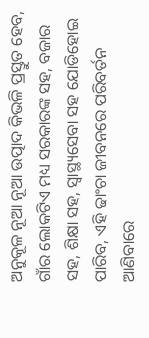ଅନୁକୂଳ ନୂଆ ନୂଆ ଉତ୍ପାଦ କିଭଳି ପ୍ରସ୍ତୁତ ହେବ, ଗାଁର ଲୋକଟିଏ ମଧ୍ୟ ସରକାରଙ୍କ ସହ, ବଜାର ସହ, ଶିକ୍ଷା ସହ, ସ୍ୱାସ୍ଥ୍ୟସେବା ସହ ଯୋଡିହୋଇ ପାରିବ, ଏହି ଢାଂଚା ଜୀବନରେ ପରିବର୍ତନ ଆଣିବାରେ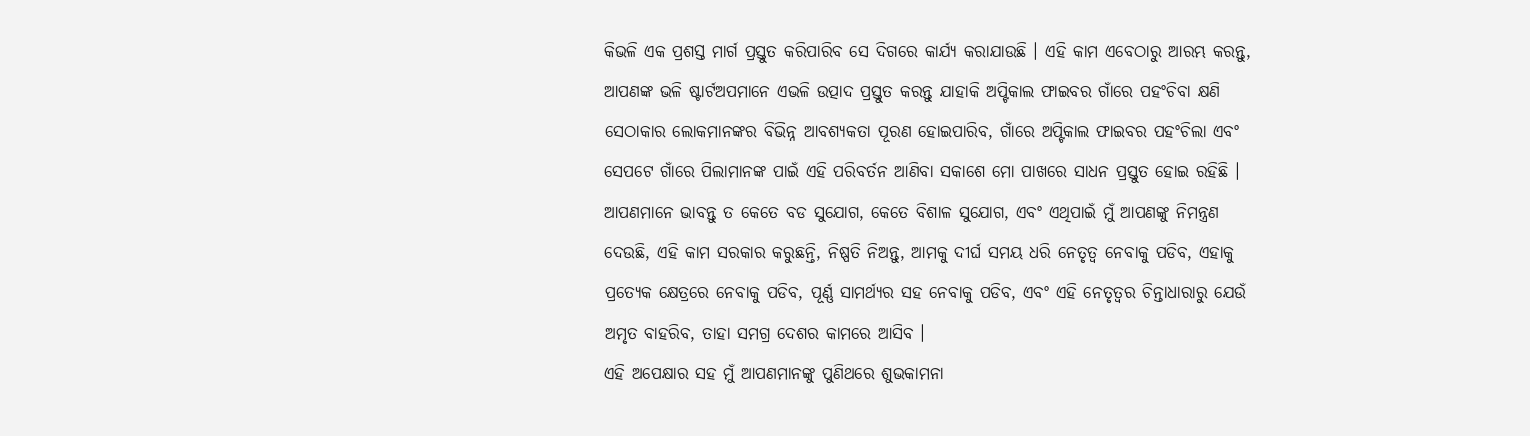କିଭଳି ଏକ ପ୍ରଶସ୍ତ ମାର୍ଗ ପ୍ରସ୍ତୁତ କରିପାରିବ ସେ ଦିଗରେ କାର୍ଯ୍ୟ କରାଯାଉଛି । ଏହି କାମ ଏବେଠାରୁ ଆରମ୍ଭ କରନ୍ତୁ, ଆପଣଙ୍କ ଭଳି ଷ୍ଟାର୍ଟଅପମାନେ ଏଭଳି ଉତ୍ପାଦ ପ୍ରସ୍ତୁତ କରନ୍ତୁ ଯାହାକି ଅପ୍ଟିକାଲ ଫାଇବର ଗାଁରେ ପହଂଚିବା କ୍ଷଣି ସେଠାକାର ଲୋକମାନଙ୍କର ବିଭିନ୍ନ ଆବଶ୍ୟକତା ପୂରଣ ହୋଇପାରିବ, ଗାଁରେ ଅପ୍ଟିକାଲ ଫାଇବର ପହଂଚିଲା ଏବଂ ସେପଟେ ଗାଁରେ ପିଲାମାନଙ୍କ ପାଇଁ ଏହି ପରିବର୍ତନ ଆଣିବା ସକାଶେ ମୋ ପାଖରେ ସାଧନ ପ୍ରସ୍ତୁତ ହୋଇ ରହିଛି ।
ଆପଣମାନେ ଭାବନ୍ତୁ ତ କେତେ ବଡ ସୁଯୋଗ, କେତେ ବିଶାଳ ସୁଯୋଗ, ଏବଂ ଏଥିପାଇଁ ମୁଁ ଆପଣଙ୍କୁ ନିମନ୍ତ୍ରଣ ଦେଉଛି, ଏହି କାମ ସରକାର କରୁଛନ୍ତି, ନିଷ୍ପତି ନିଅନ୍ତୁ, ଆମକୁ ଦୀର୍ଘ ସମୟ ଧରି ନେତୃତ୍ୱ ନେବାକୁ ପଡିବ, ଏହାକୁ ପ୍ରତ୍ୟେକ କ୍ଷେତ୍ରରେ ନେବାକୁ ପଡିବ, ପୂର୍ଣ୍ଣ ସାମର୍ଥ୍ୟର ସହ ନେବାକୁ ପଡିବ, ଏବଂ ଏହି ନେତୃତ୍ୱର ଚିନ୍ତାଧାରାରୁ ଯେଉଁ ଅମୃତ ବାହରିବ, ତାହା ସମଗ୍ର ଦେଶର କାମରେ ଆସିବ ।
ଏହି ଅପେକ୍ଷାର ସହ ମୁଁ ଆପଣମାନଙ୍କୁ ପୁଣିଥରେ ଶୁଭକାମନା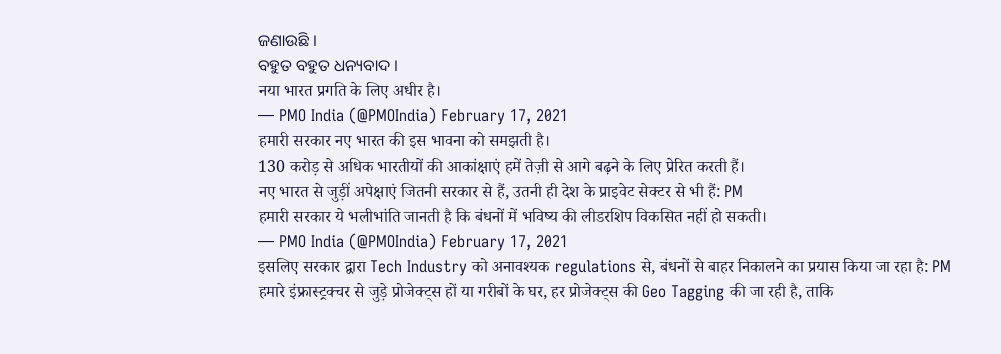ଜଣାଉଛି ।
ବହୁତ ବହୁତ ଧନ୍ୟବାଦ ।
नया भारत प्रगति के लिए अधीर है।
— PMO India (@PMOIndia) February 17, 2021
हमारी सरकार नए भारत की इस भावना को समझती है।
130 करोड़ से अधिक भारतीयों की आकांक्षाएं हमें तेज़ी से आगे बढ़ने के लिए प्रेरित करती हैं।
नए भारत से जुड़ीं अपेक्षाएं जितनी सरकार से हैं, उतनी ही देश के प्राइवेट सेक्टर से भी हैं: PM
हमारी सरकार ये भलीभांति जानती है कि बंधनों में भविष्य की लीडरशिप विकसित नहीं हो सकती।
— PMO India (@PMOIndia) February 17, 2021
इसलिए सरकार द्वारा Tech Industry को अनावश्यक regulations से, बंधनों से बाहर निकालने का प्रयास किया जा रहा है: PM
हमारे इंफ्रास्ट्रक्चर से जुड़े प्रोजेक्ट्स हों या गरीबों के घर, हर प्रोजेक्ट्स की Geo Tagging की जा रही है, ताकि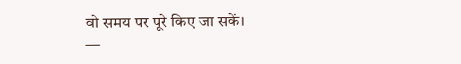वो समय पर पूरे किए जा सकें।
—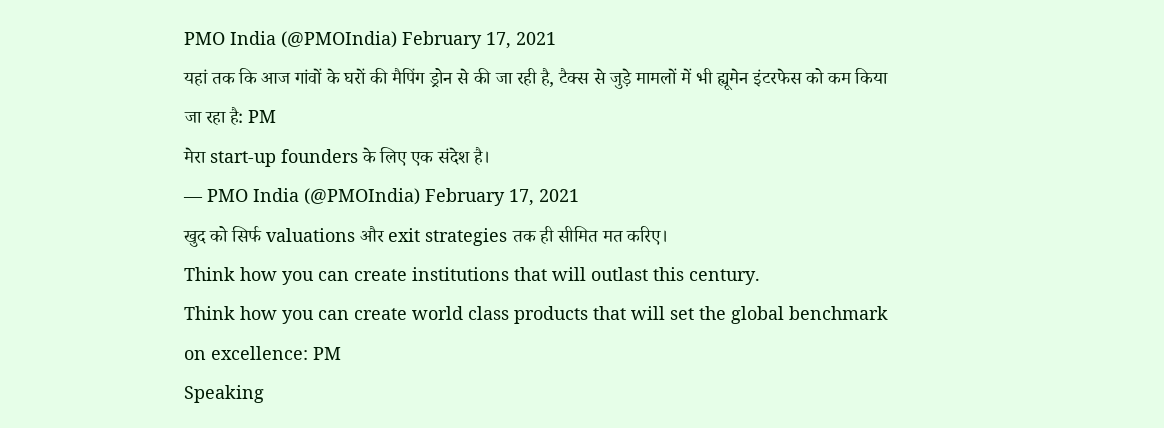PMO India (@PMOIndia) February 17, 2021
यहां तक कि आज गांवों के घरों की मैपिंग ड्रोन से की जा रही है, टैक्स से जुड़े मामलों में भी ह्यूमेन इंटरफेस को कम किया जा रहा है: PM
मेरा start-up founders के लिए एक संदेश है।
— PMO India (@PMOIndia) February 17, 2021
खुद को सिर्फ valuations और exit strategies तक ही सीमित मत करिए।
Think how you can create institutions that will outlast this century.
Think how you can create world class products that will set the global benchmark on excellence: PM
Speaking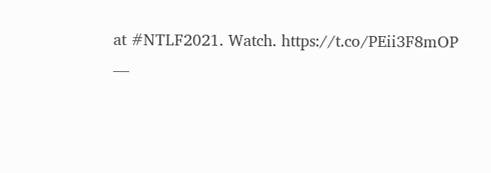at #NTLF2021. Watch. https://t.co/PEii3F8mOP
—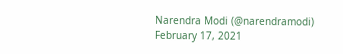Narendra Modi (@narendramodi) February 17, 2021